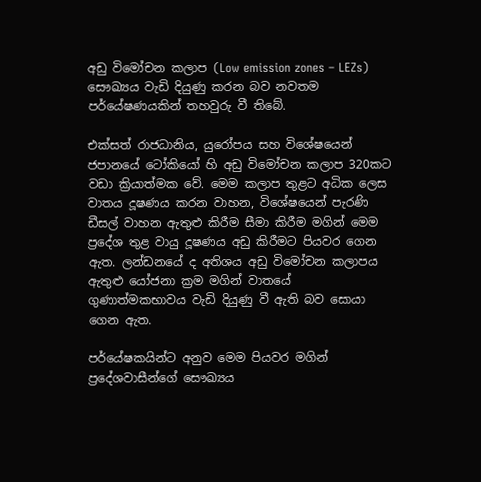අඩු විමෝචන කලාප (Low emission zones – LEZs) සෞඛ්‍යය වැඩි දියුණු කරන බව නවතම පර්යේෂණයකින් තහවුරු වී තිබේ.

එක්සත් රාජධානිය, යුරෝපය සහ විශේෂයෙන් ජපානයේ ටෝකියෝ හි අඩු විමෝචන කලාප 320කට වඩා ක්‍රියාත්මක වේ. මෙම කලාප තුළට අධික ලෙස වාතය දූෂණය කරන වාහන, විශේෂයෙන් පැරණි ඩීසල් වාහන ඇතුළු කිරීම සීමා කිරීම මගින් මෙම ප්‍රදේශ තුළ වායු දූෂණය අඩු කිරීමට පියවර ගෙන ඇත. ලන්ඩනයේ ද අතිශය අඩු විමෝචන කලාපය ඇතුළු යෝජනා ක්‍රම මගින් වාතයේ ගුණාත්මකභාවය වැඩි දියුණු වී ඇති බව සොයා ගෙන ඇත.

පර්යේෂකයින්ට අනුව මෙම පියවර මගින්  ප්‍රදේශවාසීන්ගේ සෞඛ්‍යය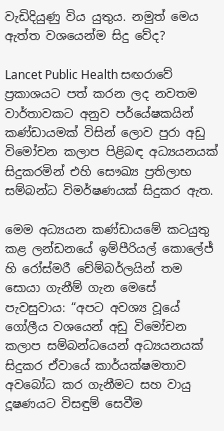වැඩිදියුණු විය යුතුය. නමුත් මෙය ඇත්ත වශයෙන්ම සිදු වේද?

Lancet Public Health සඟරාවේ ප්‍රකාශයට පත් කරන ලද නවතම වාර්තාවකට අනුව පර්යේෂකයින් කණ්ඩායමක් විසින් ලොව පුරා අඩු විමෝචන කලාප පිළිබඳ අධ්‍යයනයක් සිදුකරමින් එහි සෞඛ්‍ය ප්‍රතිලාභ සම්බන්ධ විමර්ෂණයක් සිදුකර ඇත.

මෙම අධ්‍යයන කණ්ඩායමේ කටයුතු කළ ලන්ඩනයේ ඉම්පීරියල් කොලේජ් හි රෝස්මරී චේම්බර්ලයින් තම සොයා ගැනීම් ගැන මෙසේ පැවසුවාය: “අපට අවශ්‍ය වූයේ ගෝලීය වශයෙන් අඩු විමෝචන කලාප සම්බන්ධයෙන් අධ්‍යයනයක් සිදුකර ඒවායේ කාර්යක්ෂමතාව අවබෝධ කර ගැනීමට සහ වායු දූෂණයට විසඳුම් සෙවීම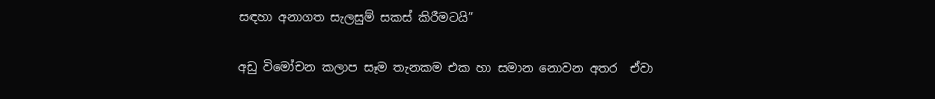සඳහා අනාගත සැලසුම් සකස් කිරීමටයි”

අඩු විමෝචන කලාප සෑම තැනකම එක හා සමාන නොවන අතර  ඒවා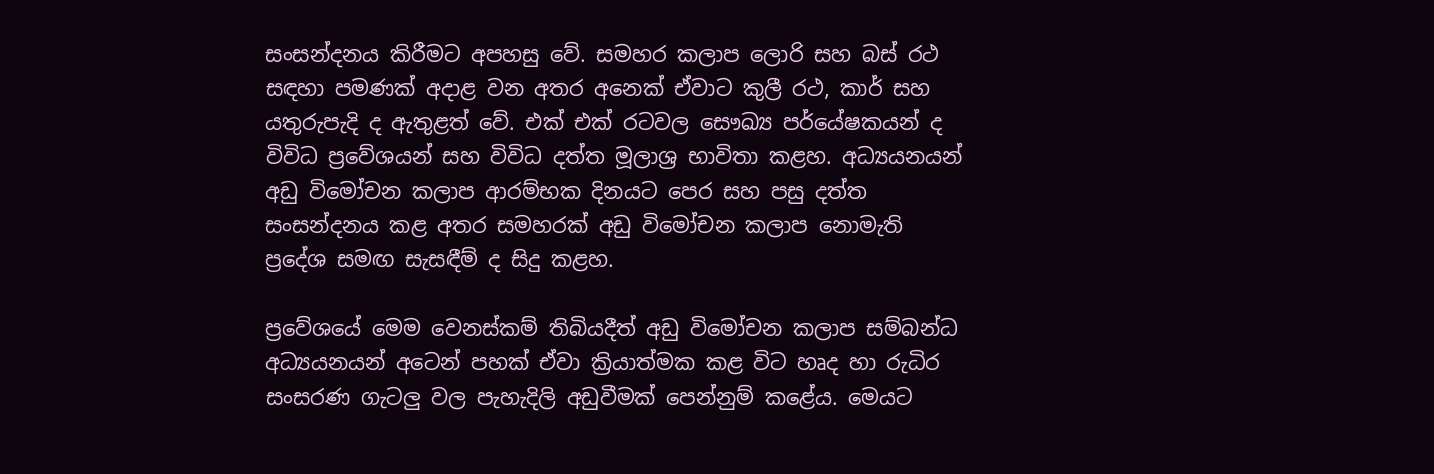සංසන්දනය කිරීමට අපහසු වේ. සමහර කලාප ලොරි සහ බස් රථ සඳහා පමණක් අදාළ වන අතර අනෙක් ඒවාට කුලී රථ, කාර් සහ යතුරුපැදි ද ඇතුළත් වේ. එක් එක් රටවල සෞඛ්‍ය පර්යේෂකයන් ද විවිධ ප්‍රවේශයන් සහ විවිධ දත්ත මූලාශ්‍ර භාවිතා කළහ. අධ්‍යයනයන් අඩු විමෝචන කලාප ආරම්භක දිනයට පෙර සහ පසු දත්ත සංසන්දනය කළ අතර සමහරක් අඩු විමෝචන කලාප නොමැති ප්‍රදේශ සමඟ සැසඳීම් ද සිදු කළහ.

ප්‍රවේශයේ මෙම වෙනස්කම් තිබියදීත් අඩු විමෝචන කලාප සම්බන්ධ අධ්‍යයනයන් අටෙන් පහක් ඒවා ක්‍රියාත්මක කළ විට හෘද හා රුධිර සංසරණ ගැටලු වල පැහැදිලි අඩුවීමක් පෙන්නුම් කළේය. මෙයට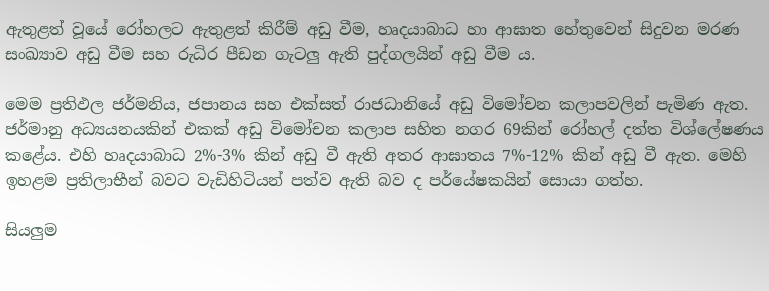ඇතුළත් වූයේ රෝහලට ඇතුළත් කිරීම් අඩු වීම, හෘදයාබාධ හා ආඝාත හේතුවෙන් සිදුවන මරණ සංඛ්‍යාව අඩු වීම සහ රුධිර පීඩන ගැටලු ඇති පුද්ගලයින් අඩු වීම ය.

මෙම ප්‍රතිඵල ජර්මනිය, ජපානය සහ එක්සත් රාජධානියේ අඩු විමෝචන කලාපවලින් පැමිණ ඇත. ජර්මානු අධ්‍යයනයකින් එකක් අඩු විමෝචන කලාප සහිත නගර 69කින් රෝහල් දත්ත විශ්ලේෂණය කළේය. එහි හෘදයාබාධ 2%-3% කින් අඩු වී ඇති අතර ආඝාතය 7%-12% කින් අඩු වී ඇත. මෙහි ඉහළම ප්‍රතිලාභීන් බවට වැඩිහිටියන් පත්ව ඇති බව ද පර්යේෂකයින් සොයා ගත්හ.

සියලුම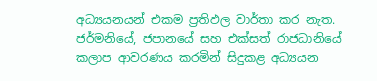අධ්‍යයනයන් එකම ප්‍රතිඵල වාර්තා කර නැත. ජර්මනියේ, ජපානයේ සහ එක්සත් රාජධානියේ කලාප ආවරණය කරමින් සිදුකළ අධ්‍යයන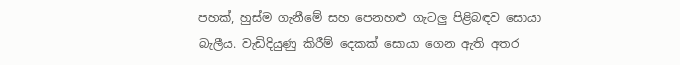පහක්, හුස්ම ගැනීමේ සහ පෙනහළු ගැටලු පිළිබඳව සොයා බැලීය. වැඩිදියුණු කිරීම් දෙකක් සොයා ගෙන ඇති අතර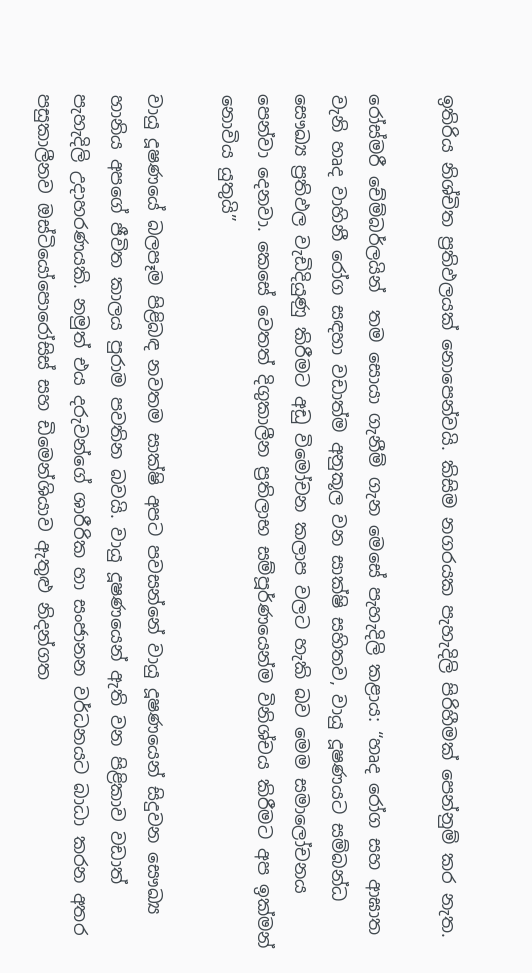ඉතිරිය නිශ්චිත ප්‍රතිඵලයක් නොපෙන්වයි. කිසිම නගරයක පැහැදිලි පිරිහීමක් පෙන්නුම් කර නැත.

රෝස්මරී චේම්බර්ලයින්  තම සොයා ගැනීම් ගැන මෙසේ පැහැදිලි කළාය: “හෘද රෝග සහ ආඝාත වැනි හෘද වාහිනී රෝග සඳහා වඩාත්ම අනුකූල වන සාක්ෂි සහිතව, වායු දූෂණයට සම්බන්ධ සෞඛ්‍ය ප්‍රතිඵල වැඩිදියුණු කිරීමට අඩු විමෝචන කලාප වලට හැකි බව මෙම සමාලෝචනය පෙන්වා දෙනවා. කෙසේ වෙතත් දිගුකාලීන ප්‍රතිලාභ සම්පූර්ණයෙන්ම විනිශ්චය කිරීමට අප ඉක්මන් නොවිය යුතුයි”

වායු දූෂණයේ බලපෑම පිළිබඳ නවතම සාක්ෂි අපට පවසන්නේ වායු දූෂණයෙන් සිදුවන සෞඛ්‍ය හානිය අපගේ ජීවිත කාලය පුරාම පවතින බවයි. වායු දූෂණයෙන් ඇති වන පිළිකාව වඩාත් පැහැදිලි උදාහරණයකි. නමුත් එය දරුවන්ගේ ශාරීරික හා සංජානන වර්ධනයට බාධා කරන අතර පසුකාලීනව ඔස්ටියෝපොරෝසිස් සහ ඩිමෙන්ශියාව ඇතුළු නිදන්ගත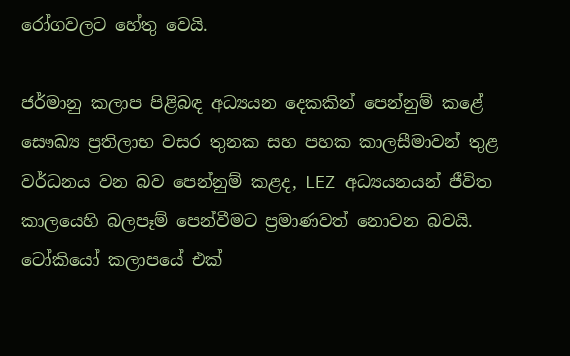රෝගවලට හේතු වෙයි.

ජර්මානු කලාප පිළිබඳ අධ්‍යයන දෙකකින් පෙන්නුම් කළේ සෞඛ්‍ය ප්‍රතිලාභ වසර තුනක සහ පහක කාලසීමාවන් තුළ වර්ධනය වන බව පෙන්නුම් කළද, LEZ අධ්‍යයනයන් ජීවිත කාලයෙහි බලපෑම් පෙන්වීමට ප්‍රමාණවත් නොවන බවයි. ටෝකියෝ කලාපයේ එක්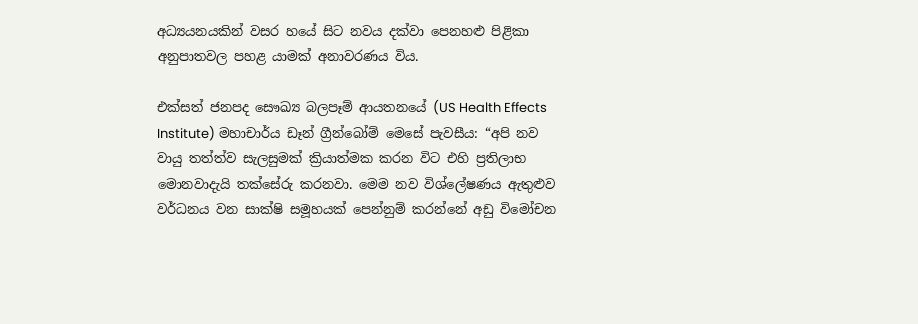අධ්‍යයනයකින් වසර හයේ සිට නවය දක්වා පෙනහළු පිළිකා අනුපාතවල පහළ යාමක් අනාවරණය විය.

එක්සත් ජනපද සෞඛ්‍ය බලපෑම් ආයතනයේ (US Health Effects Institute) මහාචාර්ය ඩෑන් ග්‍රීන්බෝම් මෙසේ පැවසීය: “අපි නව වායු තත්ත්ව සැලසුමක් ක්‍රියාත්මක කරන විට එහි ප්‍රතිලාභ මොනවාදැයි තක්සේරු කරනවා. මෙම නව විශ්ලේෂණය ඇතුළුව වර්ධනය වන සාක්ෂි සමූහයක් පෙන්නුම් කරන්නේ අඩු විමෝචන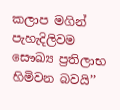කලාප මගින් පැහැදිලිවම සෞඛ්‍ය ප්‍රතිලාභ හිමිවන බවයි’’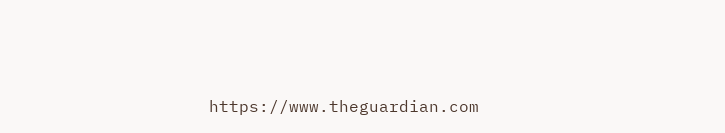https://www.theguardian.com